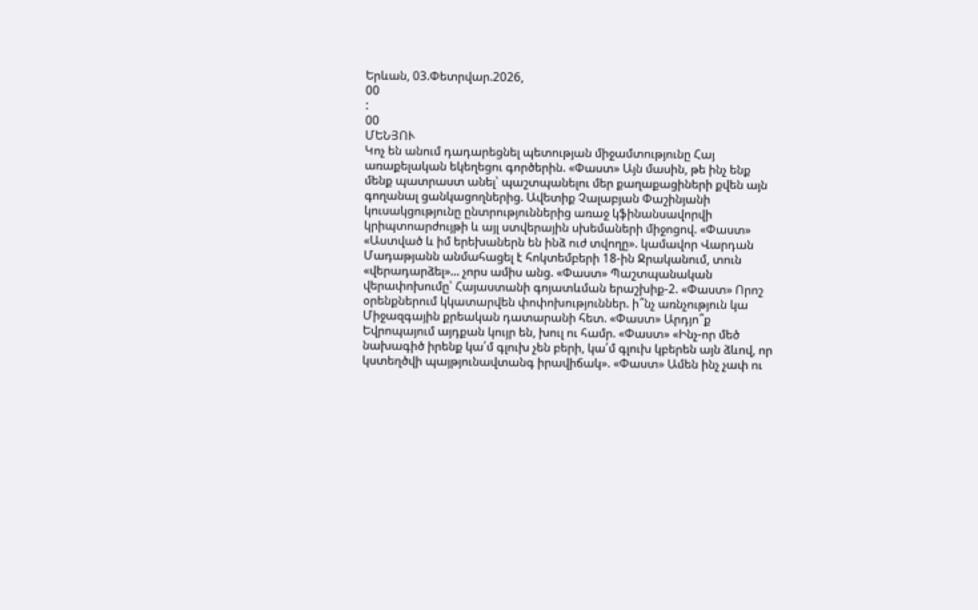Երևան, 03.Փետրվար.2026,
00
:
00
ՄԵՆՅՈՒ
Կոչ են անում դադարեցնել պետության միջամտությունը Հայ առաքելական եկեղեցու գործերին. «Փաստ» Այն մասին, թե ինչ ենք մենք պատրաստ անել՝ պաշտպանելու մեր քաղաքացիների քվեն այն գողանալ ցանկացողներից. Ավետիք Չալաբյան Փաշինյանի կուսակցությունը ընտրություններից առաջ կֆինանսավորվի կրիպտոարժույթի և այլ ստվերային սխեմաների միջոցով. «Փաստ» «Աստված և իմ երեխաներն են ինձ ուժ տվողը». կամավոր Վարդան Մադաթյանն անմահացել է հոկտեմբերի 18-ին Ջրականում, տուն «վերադարձել»... չորս ամիս անց. «Փաստ» Պաշտպանական վերափոխումը՝ Հայաստանի գոյատևման երաշխիք-2. «Փաստ» Որոշ օրենքներում կկատարվեն փոփոխություններ. ի՞նչ առնչություն կա Միջազգային քրեական դատարանի հետ. «Փաստ» Արդյո՞ք Եվրոպայում այդքան կույր են, խուլ ու համր. «Փաստ» «Ինչ-որ մեծ նախագիծ իրենք կա՛մ գլուխ չեն բերի, կա՛մ գլուխ կբերեն այն ձևով, որ կստեղծվի պայթյունավտանգ իրավիճակ». «Փաստ» Ամեն ինչ չափ ու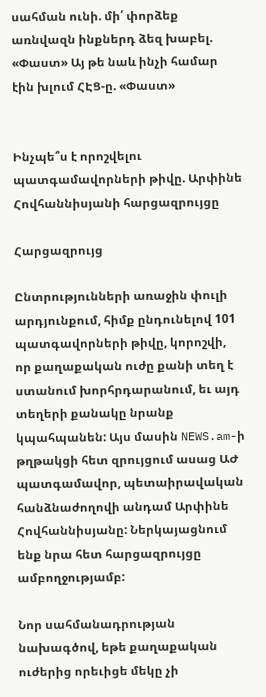սահման ունի. մի՛ փորձեք առնվազն ինքներդ ձեզ խաբել. «Փաստ» Այ թե նաև ինչի համար էին խլում ՀԷՑ-ը. «Փաստ»


Ինչպե՞ս է որոշվելու պատգամավորների թիվը. Արփինե Հովհաննիսյանի հարցազրույցը

Հարցազրույց

Ընտրությունների առաջին փուլի արդյունքում, հիմք ընդունելով 101 պատգավորների թիվը, կորոշվի, որ քաղաքական ուժը քանի տեղ է ստանում խորհրդարանում, եւ այդ տեղերի քանակը նրանք կպահպանեն: Այս մասին NEWS.am-ի թղթակցի հետ զրույցում ասաց ԱԺ պատգամավոր, պետաիրավական հանձնաժողովի անդամ Արփինե Հովհաննիսյանը: Ներկայացնում ենք նրա հետ հարցազրույցը ամբողջությամբ:

Նոր սահմանադրության նախագծով, եթե քաղաքական ուժերից որեւիցե մեկը չի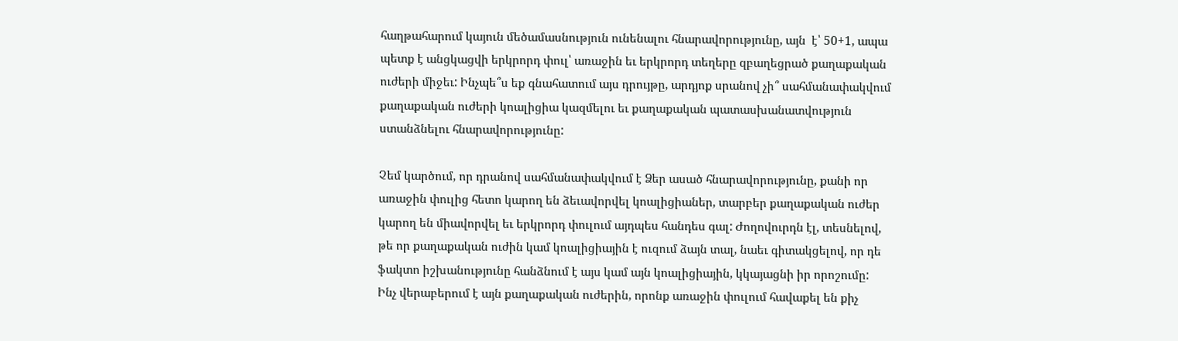հաղթահարում կայուն մեծամասնություն ունենալու հնարավորությունը, այն  է՝ 50+1, ապա պետք է անցկացվի երկրորդ փուլ՝ առաջին եւ երկրորդ տեղերը զբաղեցրած քաղաքական ուժերի միջեւ: Ինչպե՞ս եք գնահատում այս դրույթը, արդյոք սրանով չի՞ սահմանափակվում քաղաքական ուժերի կոալիցիա կազմելու եւ քաղաքական պատասխանատվություն ստանձնելու հնարավորությունը:

Չեմ կարծում, որ դրանով սահմանափակվում է Ձեր ասած հնարավորությունը, քանի որ առաջին փուլից հետո կարող են ձեւավորվել կոալիցիաներ, տարբեր քաղաքական ուժեր կարող են միավորվել եւ երկրորդ փուլում այդպես հանդես գալ: Ժողովուրդն էլ, տեսնելով, թե որ քաղաքական ուժին կամ կոալիցիային է ուզում ձայն տալ, նաեւ գիտակցելով, որ դե ֆակտո իշխանությունը հանձնում է այս կամ այն կոալիցիային, կկայացնի իր որոշումը: Ինչ վերաբերում է այն քաղաքական ուժերին, որոնք առաջին փուլում հավաքել են քիչ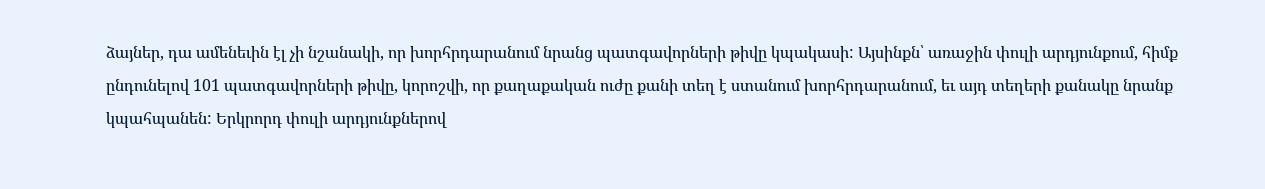ձայներ, դա ամենեւին էլ չի նշանակի, որ խորհրդարանում նրանց պատգավորների թիվը կպակասի: Այսինքն՝ առաջին փուլի արդյունքում, հիմք ընդունելով 101 պատգավորների թիվը, կորոշվի, որ քաղաքական ուժը քանի տեղ է ստանում խորհրդարանում, եւ այդ տեղերի քանակը նրանք կպահպանեն: Երկրորդ փուլի արդյունքներով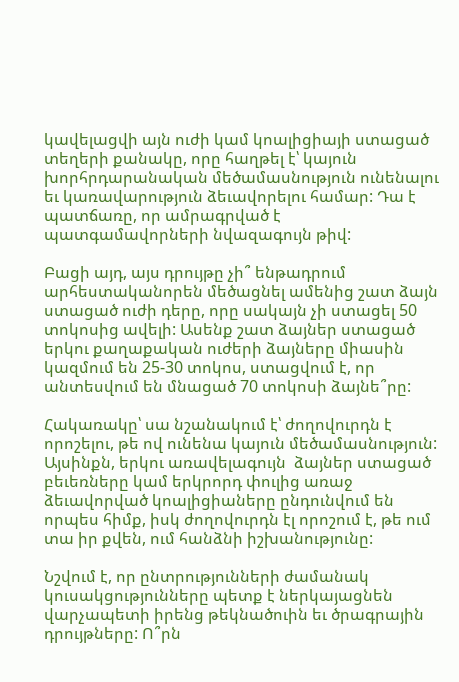կավելացվի այն ուժի կամ կոալիցիայի ստացած տեղերի քանակը, որը հաղթել է՝ կայուն խորհրդարանական մեծամասնություն ունենալու եւ կառավարություն ձեւավորելու համար: Դա է պատճառը, որ ամրագրված է պատգամավորների նվազագույն թիվ:

Բացի այդ, այս դրույթը չի՞ ենթադրում արհեստականորեն մեծացնել ամենից շատ ձայն ստացած ուժի դերը, որը սակայն չի ստացել 50 տոկոսից ավելի: Ասենք շատ ձայներ ստացած երկու քաղաքական ուժերի ձայները միասին կազմում են 25-30 տոկոս, ստացվում է, որ անտեսվում են մնացած 70 տոկոսի ձայնե՞րը:

Հակառակը՝ սա նշանակում է՝ ժողովուրդն է որոշելու, թե ով ունենա կայուն մեծամասնություն: Այսինքն, երկու առավելագույն  ձայներ ստացած բեւեռները կամ երկրորդ փուլից առաջ ձեւավորված կոալիցիաները ընդունվում են որպես հիմք, իսկ ժողովուրդն էլ որոշում է, թե ում տա իր քվեն, ում հանձնի իշխանությունը:

Նշվում է, որ ընտրությունների ժամանակ կուսակցությունները պետք է ներկայացնեն վարչապետի իրենց թեկնածուին եւ ծրագրային դրույթները: Ո՞րն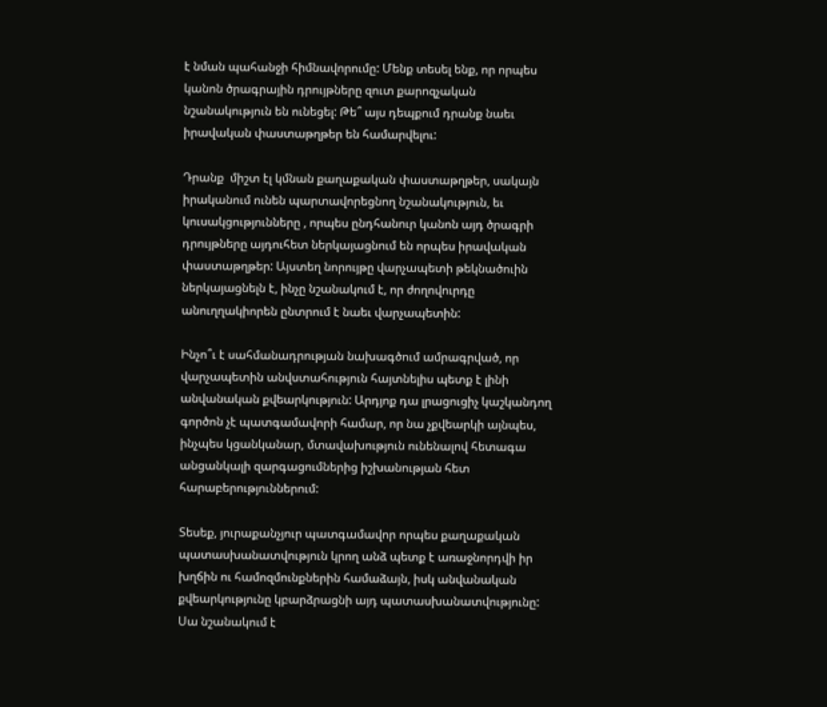է նման պահանջի հիմնավորումը: Մենք տեսել ենք, որ որպես կանոն ծրագրային դրույթները զուտ քարոզչական նշանակություն են ունեցել: Թե՞ այս դեպքում դրանք նաեւ իրավական փաստաթղթեր են համարվելու:

Դրանք  միշտ էլ կմնան քաղաքական փաստաթղթեր, սակայն իրականում ունեն պարտավորեցնող նշանակություն, եւ կուսակցությունները , որպես ընդհանուր կանոն այդ ծրագրի դրույթները այդուհետ ներկայացնում են որպես իրավական փաստաթղթեր: Այստեղ նորույթը վարչապետի թեկնածուին ներկայացնելն է, ինչը նշանակում է, որ ժողովուրդը անուղղակիորեն ընտրում է նաեւ վարչապետին:

Ինչո՞ւ է սահմանադրության նախագծում ամրագրված, որ վարչապետին անվստահություն հայտնելիս պետք է լինի անվանական քվեարկություն: Արդյոք դա լրացուցիչ կաշկանդող գործոն չէ պատգամավորի համար, որ նա չքվեարկի այնպես, ինչպես կցանկանար, մտավախություն ունենալով հետագա անցանկալի զարգացումներից իշխանության հետ հարաբերություններում:

Տեսեք, յուրաքանչյուր պատգամավոր որպես քաղաքական պատասխանատվություն կրող անձ պետք է առաջնորդվի իր խղճին ու համոզմունքներին համաձայն, իսկ անվանական քվեարկությունը կբարձրացնի այդ պատասխանատվությունը: Սա նշանակում է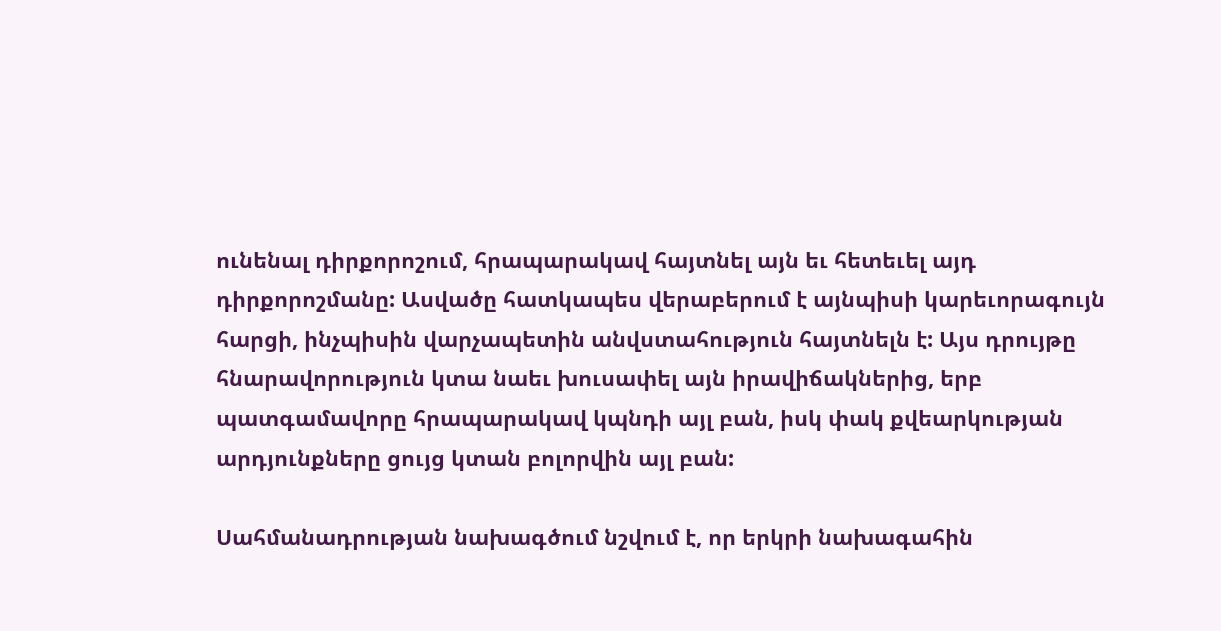ունենալ դիրքորոշում, հրապարակավ հայտնել այն եւ հետեւել այդ դիրքորոշմանը: Ասվածը հատկապես վերաբերում է այնպիսի կարեւորագույն հարցի, ինչպիսին վարչապետին անվստահություն հայտնելն է: Այս դրույթը հնարավորություն կտա նաեւ խուսափել այն իրավիճակներից, երբ պատգամավորը հրապարակավ կպնդի այլ բան, իսկ փակ քվեարկության արդյունքները ցույց կտան բոլորվին այլ բան:

Սահմանադրության նախագծում նշվում է, որ երկրի նախագահին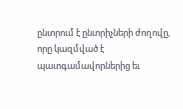ընտրում է ընտրիչների ժողովը, որը կազմված է պատգամավորներից եւ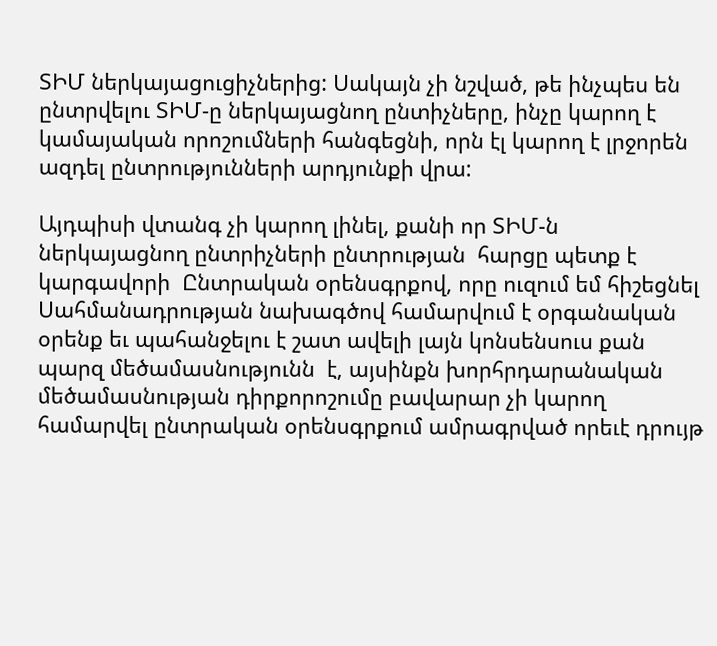ՏԻՄ ներկայացուցիչներից: Սակայն չի նշված, թե ինչպես են ընտրվելու ՏԻՄ-ը ներկայացնող ընտիչները, ինչը կարող է կամայական որոշումների հանգեցնի, որն էլ կարող է լրջորեն ազդել ընտրությունների արդյունքի վրա:

Այդպիսի վտանգ չի կարող լինել, քանի որ ՏԻՄ-ն ներկայացնող ընտրիչների ընտրության  հարցը պետք է կարգավորի  Ընտրական օրենսգրքով, որը ուզում եմ հիշեցնել Սահմանադրության նախագծով համարվում է օրգանական օրենք եւ պահանջելու է շատ ավելի լայն կոնսենսուս քան պարզ մեծամասնությունն  է, այսինքն խորհրդարանական մեծամասնության դիրքորոշումը բավարար չի կարող համարվել ընտրական օրենսգրքում ամրագրված որեւէ դրույթ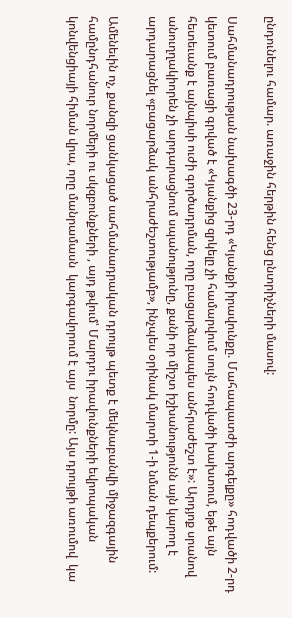ընդունելու համար. առաջին հերթին հենց ընտրիչների մասով:

Սահմանադրության նախագծի 23-րդ «Կյանքի իրավունքը. Մահապատժի արգելքը» հոդվածի 2-րդ կետում բառացի գրված է «Կյանքից զրկելը չի համարվում սույն հոդվածի խախտում, եթե այն հետեւանք է այնպիսի ուժի գործադրման, որը բացարձակապես անհրաժեշտ է»: Արդյոք սրանով անուղղակիորեն չի արդարացնում սպանությունը, քանի որ միշտ իշխանությունն այն կարող է արդարացնել «բացարձակ անհրաժեշտությամբ», ինչպես օրինակ մարտի 1-ի նման դեպքերում:

Ամենեւին ոչ, քանզի ցանկացած սահմանադրական դրույթ պետք է մեկնաբանվի միջազգային համընդհանուր նորմերի ու սկզբունքների , այդ թվում՝ Մարդու իրավունքների եվրոպական կոնվենցիայի հիման վրա, որը մանրամասն  կարգավորում է այս  նորմը: Այս դրույթի առումով  կա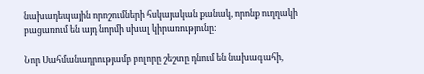նախադեպային որոշումների հսկայական քանակ, որոնք ուղղակի բացառում են այդ նորմի սխալ կիրառությունը:

Նոր Սահմանադրությամբ բոլորը շեշտը դնում են նախագահի,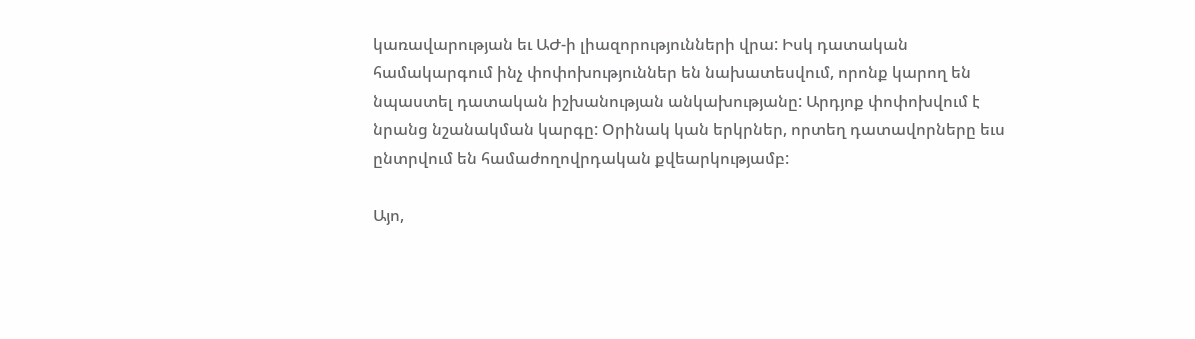կառավարության եւ ԱԺ-ի լիազորությունների վրա: Իսկ դատական համակարգում ինչ փոփոխություններ են նախատեսվում, որոնք կարող են նպաստել դատական իշխանության անկախությանը: Արդյոք փոփոխվում է նրանց նշանակման կարգը: Օրինակ կան երկրներ, որտեղ դատավորները եւս ընտրվում են համաժողովրդական քվեարկությամբ:

Այո,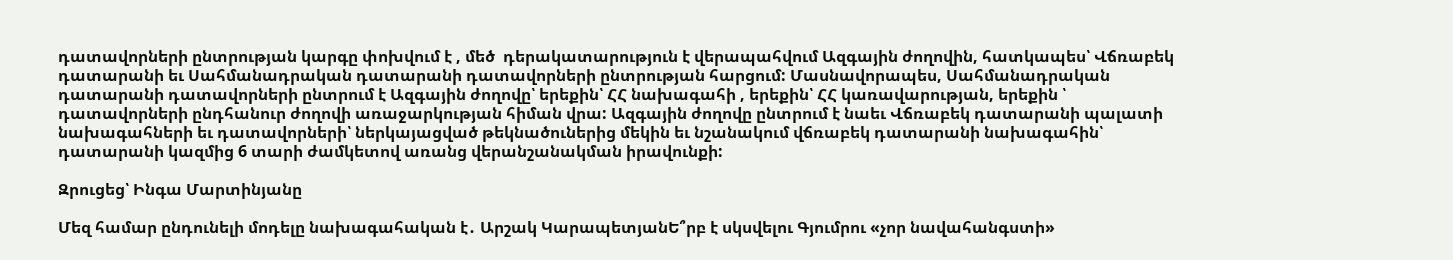դատավորների ընտրության կարգը փոխվում է , մեծ  դերակատարություն է վերապահվում Ազգային ժողովին, հատկապես՝ Վճռաբեկ դատարանի եւ Սահմանադրական դատարանի դատավորների ընտրության հարցում: Մասնավորապես, Սահմանադրական դատարանի դատավորների ընտրում է Ազգային ժողովը՝ երեքին՝ ՀՀ նախագահի , երեքին՝ ՀՀ կառավարության, երեքին ՝ դատավորների ընդհանուր ժողովի առաջարկության հիման վրա: Ազգային ժողովը ընտրում է նաեւ Վճռաբեկ դատարանի պալատի նախագահների եւ դատավորների՝ ներկայացված թեկնածուներից մեկին եւ նշանակում վճռաբեկ դատարանի նախագահին՝ դատարանի կազմից 6 տարի ժամկետով առանց վերանշանակման իրավունքի:

Զրուցեց՝ Ինգա Մարտինյանը

Մեզ համար ընդունելի մոդելը նախագահական է․ Արշակ ԿարապետյանԵ՞րբ է սկսվելու Գյումրու «չոր նավահանգստի»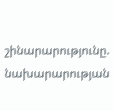շինարարությունը. նախարարության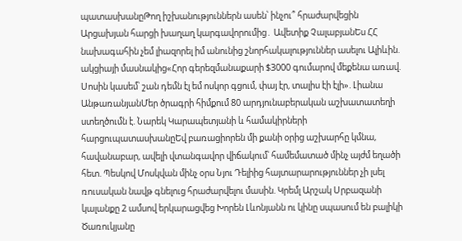պատասխանըԹող իշխանություններն ասեն՝ ինչու՞ հրաժարվեցին Արցախյան հարցի խաղաղ կարգավորումից․ Ավետիք ՉալաբյանԵս ՀՀ նախագահին չեմ լիազորել իմ անունից շնորհակալություններ ասելու Ալիևին. ակցիայի մասնակից«Հոր գերեզմանաքարի $3000 գումարով մեքենա առավ. Սոսին կասեմ՝ շան դեմն էլ եմ ոսկոր գցում, փայ էր, տալիս էի էլի». Լիանա ԱնթառանյանՄեր ծրագրի հիմքում 80 արդյունաբերական աշխատատեղի ստեղծումն է. Նարեկ Կարապետյանի և համակիրների հարցուպատասխանըԵվ բառացիորեն մի քանի օրից աշխարհը կմնա, հավանաբար, ավելի վտանգավոր վիճակում՝ համեմատած մինչ այժմ եղածի հետ. Պեսկով Մոսկվան մինչ օրս Նյու Դելիից հայտարարություններ չի լսել ռուսական նավթ գնելուց հրաժարվելու մասին. Կրեմլ Արշակ Սրբազանի կալանքը 2 ամսով երկարացվեց Խորեն Լևոնյանն ու կինը սպասում են բալիկի Ծառուկյանը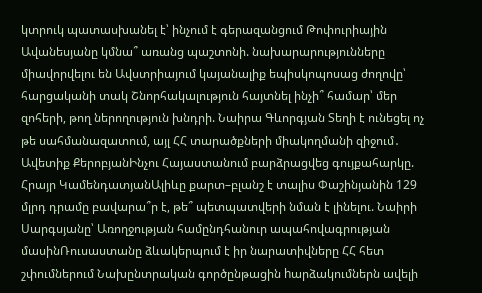կտրուկ պատասխանել է՝ ինչում է գերազանցում Թոփուրիային Ավանեսյանը կմնա՞ առանց պաշտոնի. նախարարությունները միավորվելու են Ավստրիայում կայանալիք եպիսկոպոսաց ժողովը՝ հարցականի տակ Շնորհակալություն հայտնել ինչի՞ համար՝ մեր զոհերի, թող ներողություն խնդրի. Նաիրա Գևորգյան Տեղի է ունեցել ոչ թե սահմանազատում, այլ ՀՀ տարածքների միակողմանի զիջում․ Ավետիք ՔերոբյանԻնչու Հայաստանում բարձրացվեց գույքահարկը. Հրայր ԿամենդատյանԱլիևը քարտ–բլանշ է տալիս Փաշինյանին 129 մլրդ դրամը բավարա՞ր է, թե՞ պետպատվերի նման է լինելու. Նաիրի Սարգսյանը՝ Առողջության համընդհանուր ապահովագրության մասինՌուսաստանը ձևակերպում է իր նարատիվները ՀՀ հետ շփումներում Նախընտրական գործընթացին hարձակումներն ավելի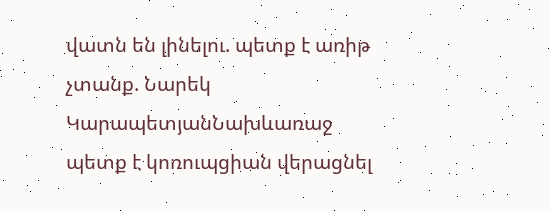վատն են լինելու. պետք է առիթ չտանք. Նարեկ ԿարապետյանՆախևառաջ պետք է կոռուպցիան վերացնել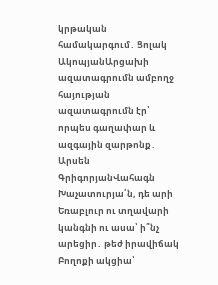կրթական համակարգում․ Ցոլակ ԱկոպյանԱրցախի ազատագրումն ամբողջ հայության ազատագրումն էր՝ որպես գաղափար և ազգային զարթոնք․ Արսեն ԳրիգորյանՎահագն Խաչատուրյա՛ն, դե արի Եռաբլուր ու տղավարի կանգնի ու ասա՝ ի՞նչ արեցիր․ թեժ իրավիճակ Բողոքի ակցիա՝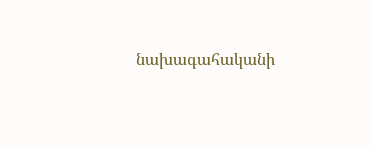նախագահականի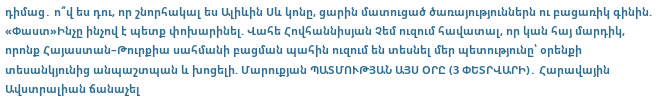դիմաց․ ո՞վ ես դու, որ շնորհակալ ես Ալիևին Սև կոնը, ցարին մատուցած ծառայություններն ու բացառիկ գինին. «Փաստ»Ինչը ինչով է պետք փոխարինել. Վահե Հովհաննիսյան Չեմ ուզում հավատալ, որ կան հայ մարդիկ, որոնք Հայաստան–Թուրքիա սահմանի բացման պահին ուզում են տեսնել մեր պետությունը՝ օրենքի տեսանկյունից անպաշտպան և խոցելի. Մարուքյան ՊԱՏՄՈՒԹՅԱՆ ԱՅՍ ՕՐԸ (3 ՓԵՏՐՎԱՐԻ)․ Հարավային Ավստրալիան ճանաչել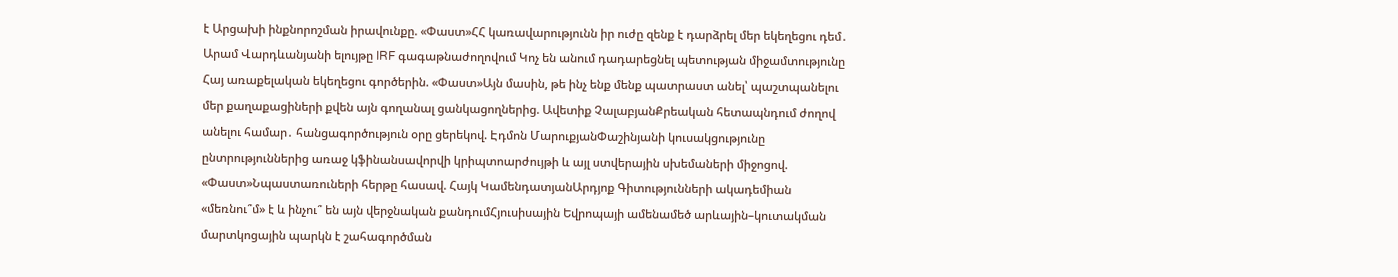է Արցախի ինքնորոշման իրավունքը. «Փաստ»ՀՀ կառավարությունն իր ուժը զենք է դարձրել մեր եկեղեցու դեմ․ Արամ Վարդևանյանի ելույթը IRF գագաթնաժողովում Կոչ են անում դադարեցնել պետության միջամտությունը Հայ առաքելական եկեղեցու գործերին. «Փաստ»Այն մասին, թե ինչ ենք մենք պատրաստ անել՝ պաշտպանելու մեր քաղաքացիների քվեն այն գողանալ ցանկացողներից. Ավետիք ՉալաբյանՔրեական հետապնդում ժողով անելու համար․ հանցագործություն օրը ցերեկով. Էդմոն ՄարուքյանՓաշինյանի կուսակցությունը ընտրություններից առաջ կֆինանսավորվի կրիպտոարժույթի և այլ ստվերային սխեմաների միջոցով. «Փաստ»Նպաստառուների հերթը հասավ. Հայկ ԿամենդատյանԱրդյոք Գիտությունների ակադեմիան «մեռնու՞մ» է և ինչու՞ են այն վերջնական քանդումՀյուսիսային Եվրոպայի ամենամեծ արևային–կուտակման մարտկոցային պարկն է շահագործման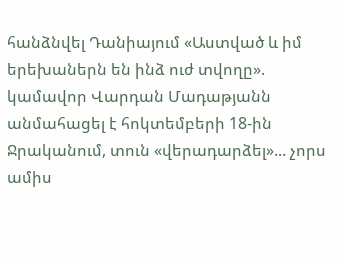հանձնվել Դանիայում «Աստված և իմ երեխաներն են ինձ ուժ տվողը». կամավոր Վարդան Մադաթյանն անմահացել է հոկտեմբերի 18-ին Ջրականում, տուն «վերադարձել»... չորս ամիս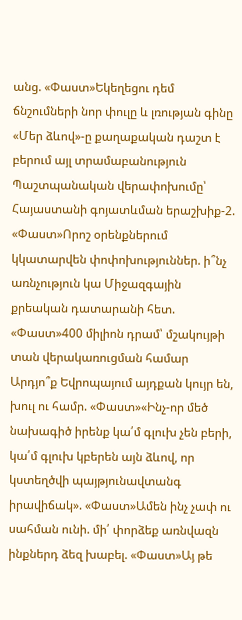անց. «Փաստ»Եկեղեցու դեմ ճնշումների նոր փուլը և լռության գինը «Մեր ձևով»-ը քաղաքական դաշտ է բերում այլ տրամաբանություն Պաշտպանական վերափոխումը՝ Հայաստանի գոյատևման երաշխիք-2. «Փաստ»Որոշ օրենքներում կկատարվեն փոփոխություններ. ի՞նչ առնչություն կա Միջազգային քրեական դատարանի հետ. «Փաստ»400 միլիոն դրամ՝ մշակույթի տան վերակառուցման համար Արդյո՞ք Եվրոպայում այդքան կույր են, խուլ ու համր. «Փաստ»«Ինչ-որ մեծ նախագիծ իրենք կա՛մ գլուխ չեն բերի, կա՛մ գլուխ կբերեն այն ձևով, որ կստեղծվի պայթյունավտանգ իրավիճակ». «Փաստ»Ամեն ինչ չափ ու սահման ունի. մի՛ փորձեք առնվազն ինքներդ ձեզ խաբել. «Փաստ»Այ թե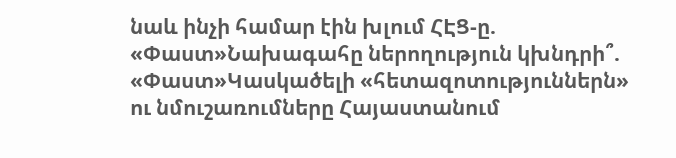նաև ինչի համար էին խլում ՀԷՑ-ը. «Փաստ»Նախագահը ներողություն կխնդրի՞. «Փաստ»Կասկածելի «հետազոտություններն» ու նմուշառումները Հայաստանում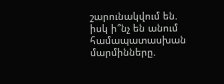շարունակվում են. իսկ ի՞նչ են անում համապատասխան մարմինները.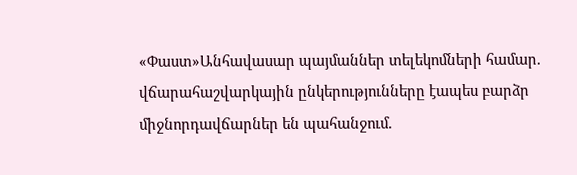«Փաստ»Անհավասար պայմաններ տելեկոմների համար. վճարահաշվարկային ընկերությունները էապես բարձր միջնորդավճարներ են պահանջում.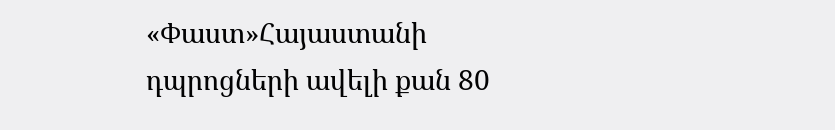«Փաստ»Հայաստանի դպրոցների ավելի քան 80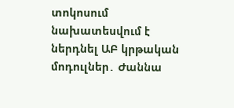տոկոսում նախատեսվում է ներդնել ԱԲ կրթական մոդուլներ․ Ժաննա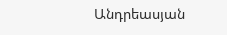Անդրեասյան